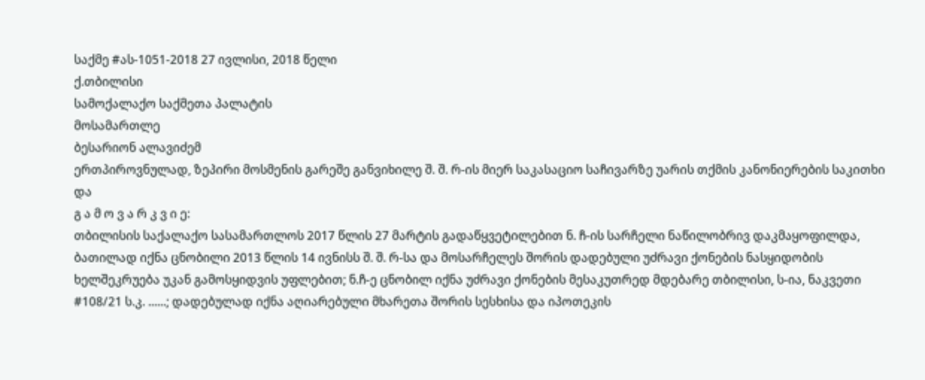საქმე #ას-1051-2018 27 ივლისი, 2018 წელი
ქ.თბილისი
სამოქალაქო საქმეთა პალატის
მოსამართლე
ბესარიონ ალავიძემ
ერთპიროვნულად, ზეპირი მოსმენის გარეშე განვიხილე შ. შ. რ-ის მიერ საკასაციო საჩივარზე უარის თქმის კანონიერების საკითხი და
გ ა მ ო ვ ა რ კ ვ ი ე:
თბილისის საქალაქო სასამართლოს 2017 წლის 27 მარტის გადაწყვეტილებით ნ. ჩ-ის სარჩელი ნაწილობრივ დაკმაყოფილდა, ბათილად იქნა ცნობილი 2013 წლის 14 ივნისს შ. შ. რ-სა და მოსარჩელეს შორის დადებული უძრავი ქონების ნასყიდობის ხელშეკრუება უკან გამოსყიდვის უფლებით; ნ.ჩ-ე ცნობილ იქნა უძრავი ქონების მესაკუთრედ მდებარე თბილისი, ს-ია, ნაკვეთი #108/21 ს.კ. ......; დადებულად იქნა აღიარებული მხარეთა შორის სესხისა და იპოთეკის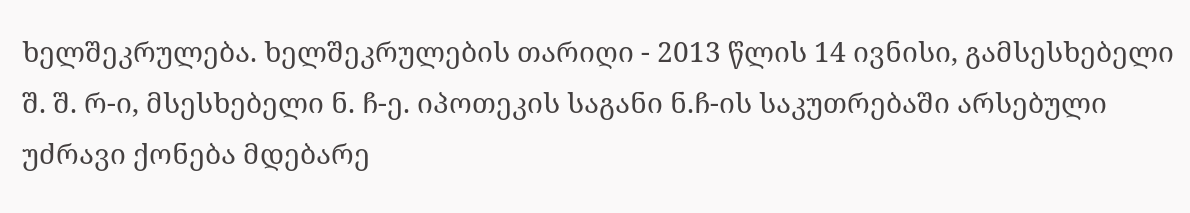ხელშეკრულება. ხელშეკრულების თარიღი - 2013 წლის 14 ივნისი, გამსესხებელი შ. შ. რ-ი, მსესხებელი ნ. ჩ-ე. იპოთეკის საგანი ნ.ჩ-ის საკუთრებაში არსებული უძრავი ქონება მდებარე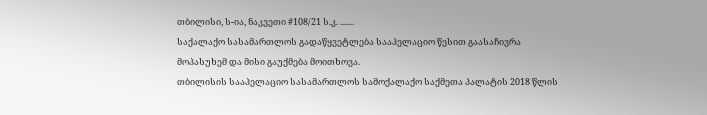თბილისი, ს-ია, ნაკვეთი #108/21 ს.კ. .......
საქალაქო სასამართლოს გადაწყვეტლება სააპელაციო წესით გაასაჩივრა მოპასუხემ და მისი გაუქმება მოითხოვა.
თბილისის სააპელაციო სასამართლოს სამოქალაქო საქმეთა პალატის 2018 წლის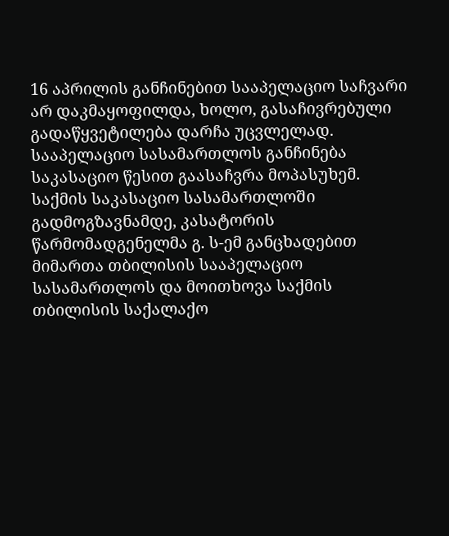16 აპრილის განჩინებით სააპელაციო საჩვარი არ დაკმაყოფილდა, ხოლო, გასაჩივრებული გადაწყვეტილება დარჩა უცვლელად.
სააპელაციო სასამართლოს განჩინება საკასაციო წესით გაასაჩვრა მოპასუხემ. საქმის საკასაციო სასამართლოში გადმოგზავნამდე, კასატორის წარმომადგენელმა გ. ს-ემ განცხადებით მიმართა თბილისის სააპელაციო სასამართლოს და მოითხოვა საქმის თბილისის საქალაქო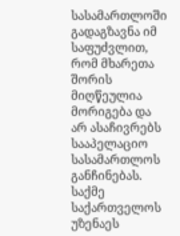სასამართლოში გადაგზავნა იმ საფუძვლით, რომ მხარეთა შორის მიღწეულია მორიგება და არ ასაჩივრებს სააპელაციო სასამართლოს განჩინებას.
საქმე საქართველოს უზენაეს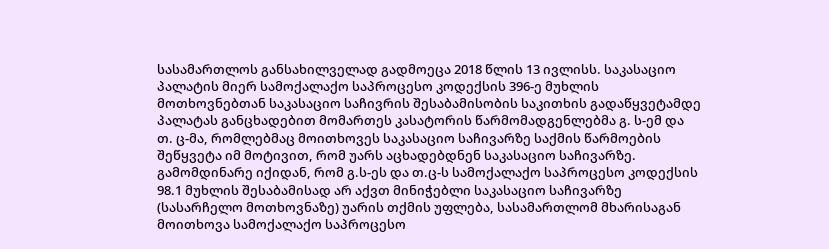სასამართლოს განსახილველად გადმოეცა 2018 წლის 13 ივლისს. საკასაციო პალატის მიერ სამოქალაქო საპროცესო კოდექსის 396-ე მუხლის მოთხოვნებთან საკასაციო საჩივრის შესაბამისობის საკითხის გადაწყვეტამდე პალატას განცხადებით მომართეს კასატორის წარმომადგენლებმა გ. ს-ემ და თ. ც-მა, რომლებმაც მოითხოვეს საკასაციო საჩივარზე საქმის წარმოების შეწყვეტა იმ მოტივით, რომ უარს აცხადებდნენ საკასაციო საჩივარზე.
გამომდინარე იქიდან, რომ გ.ს-ეს და თ.ც-ს სამოქალაქო საპროცესო კოდექსის 98.1 მუხლის შესაბამისად არ აქვთ მინიჭებლი საკასაციო საჩივარზე (სასარჩელო მოთხოვნაზე) უარის თქმის უფლება, სასამართლომ მხარისაგან მოითხოვა სამოქალაქო საპროცესო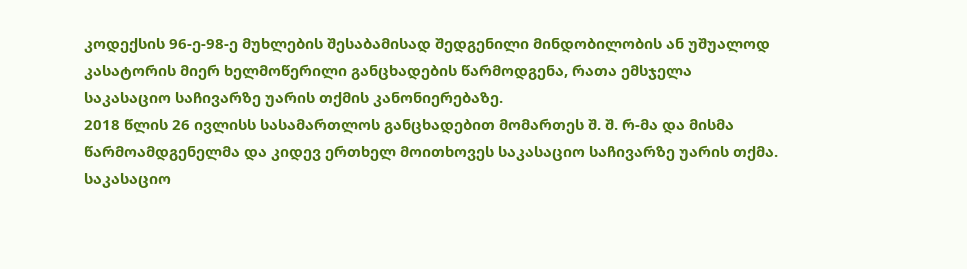კოდექსის 96-ე-98-ე მუხლების შესაბამისად შედგენილი მინდობილობის ან უშუალოდ კასატორის მიერ ხელმოწერილი განცხადების წარმოდგენა, რათა ემსჯელა საკასაციო საჩივარზე უარის თქმის კანონიერებაზე.
2018 წლის 26 ივლისს სასამართლოს განცხადებით მომართეს შ. შ. რ-მა და მისმა წარმოამდგენელმა და კიდევ ერთხელ მოითხოვეს საკასაციო საჩივარზე უარის თქმა.
საკასაციო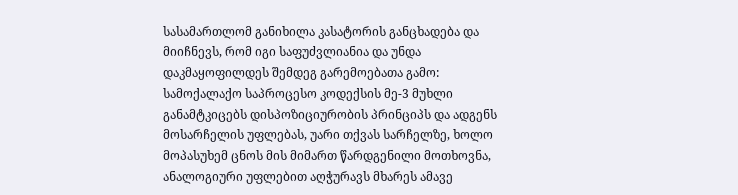სასამართლომ განიხილა კასატორის განცხადება და მიიჩნევს, რომ იგი საფუძვლიანია და უნდა დაკმაყოფილდეს შემდეგ გარემოებათა გამო:
სამოქალაქო საპროცესო კოდექსის მე-3 მუხლი განამტკიცებს დისპოზიციურობის პრინციპს და ადგენს მოსარჩელის უფლებას, უარი თქვას სარჩელზე, ხოლო მოპასუხემ ცნოს მის მიმართ წარდგენილი მოთხოვნა, ანალოგიური უფლებით აღჭურავს მხარეს ამავე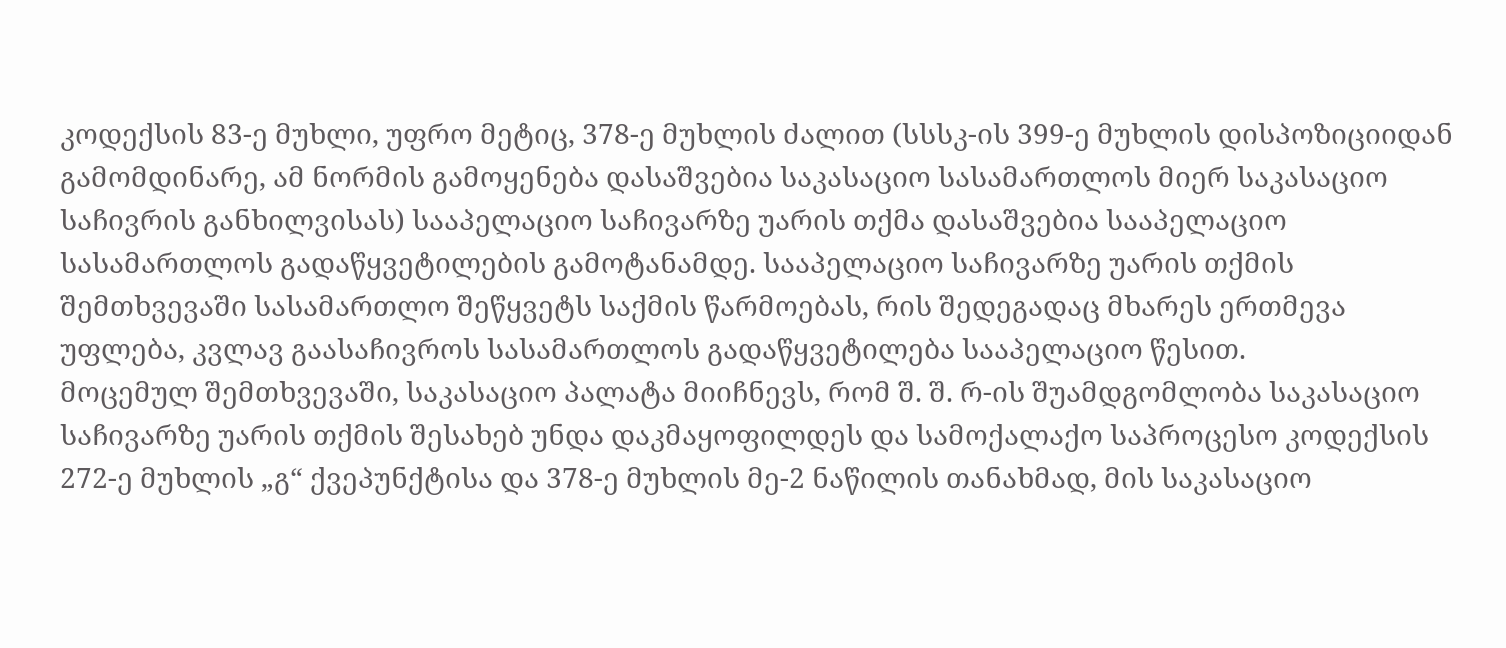კოდექსის 83-ე მუხლი, უფრო მეტიც, 378-ე მუხლის ძალით (სსსკ-ის 399-ე მუხლის დისპოზიციიდან გამომდინარე, ამ ნორმის გამოყენება დასაშვებია საკასაციო სასამართლოს მიერ საკასაციო საჩივრის განხილვისას) სააპელაციო საჩივარზე უარის თქმა დასაშვებია სააპელაციო სასამართლოს გადაწყვეტილების გამოტანამდე. სააპელაციო საჩივარზე უარის თქმის შემთხვევაში სასამართლო შეწყვეტს საქმის წარმოებას, რის შედეგადაც მხარეს ერთმევა უფლება, კვლავ გაასაჩივროს სასამართლოს გადაწყვეტილება სააპელაციო წესით.
მოცემულ შემთხვევაში, საკასაციო პალატა მიიჩნევს, რომ შ. შ. რ-ის შუამდგომლობა საკასაციო საჩივარზე უარის თქმის შესახებ უნდა დაკმაყოფილდეს და სამოქალაქო საპროცესო კოდექსის 272-ე მუხლის „გ“ ქვეპუნქტისა და 378-ე მუხლის მე-2 ნაწილის თანახმად, მის საკასაციო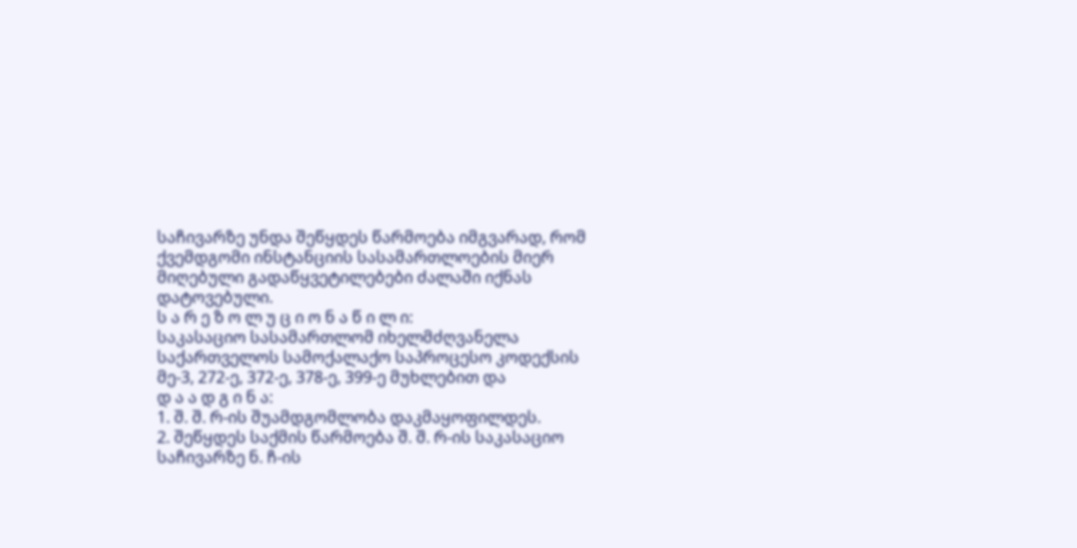საჩივარზე უნდა შეწყდეს წარმოება იმგვარად, რომ ქვემდგომი ინსტანციის სასამართლოების მიერ მიღებული გადაწყვეტილებები ძალაში იქნას დატოვებული.
ს ა რ ე ზ ო ლ უ ც ი ო ნ ა წ ი ლ ი:
საკასაციო სასამართლომ იხელმძღვანელა საქართველოს სამოქალაქო საპროცესო კოდექსის მე-3, 272-ე, 372-ე, 378-ე, 399-ე მუხლებით და
დ ა ა დ გ ი ნ ა:
1. შ. შ. რ-ის შუამდგომლობა დაკმაყოფილდეს.
2. შეწყდეს საქმის წარმოება შ. შ. რ-ის საკასაციო საჩივარზე ნ. ჩ-ის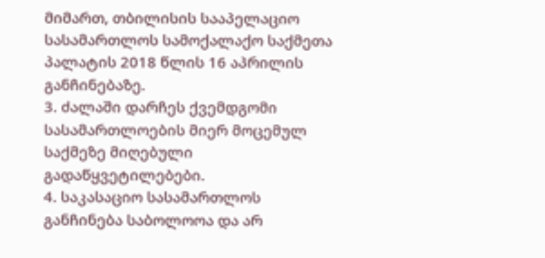მიმართ, თბილისის სააპელაციო სასამართლოს სამოქალაქო საქმეთა პალატის 2018 წლის 16 აპრილის განჩინებაზე.
3. ძალაში დარჩეს ქვემდგომი სასამართლოების მიერ მოცემულ საქმეზე მიღებული გადაწყვეტილებები.
4. საკასაციო სასამართლოს განჩინება საბოლოოა და არ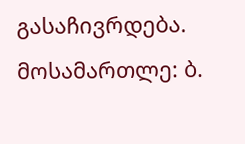გასაჩივრდება.
მოსამართლე: ბ.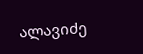ალავიძე